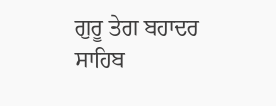ਗੁਰੂ ਤੇਗ ਬਹਾਦਰ ਸਾਹਿਬ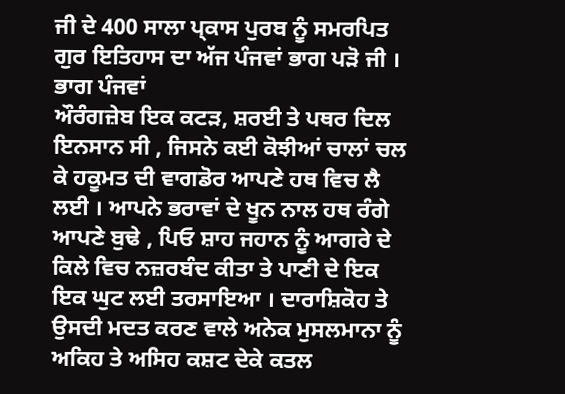ਜੀ ਦੇ 400 ਸਾਲਾ ਪ੍ਕਾਸ ਪੁਰਬ ਨੂੰ ਸਮਰਪਿਤ ਗੁਰ ਇਤਿਹਾਸ ਦਾ ਅੱਜ ਪੰਜਵਾਂ ਭਾਗ ਪੜੋ ਜੀ ।
ਭਾਗ ਪੰਜਵਾਂ
ਔਰੰਗਜ਼ੇਬ ਇਕ ਕਟੜ, ਸ਼ਰਈ ਤੇ ਪਥਰ ਦਿਲ ਇਨਸਾਨ ਸੀ , ਜਿਸਨੇ ਕਈ ਕੋਝੀਆਂ ਚਾਲਾਂ ਚਲ ਕੇ ਹਕੂਮਤ ਦੀ ਵਾਗਡੋਰ ਆਪਣੇ ਹਥ ਵਿਚ ਲੈ ਲਈ । ਆਪਨੇ ਭਰਾਵਾਂ ਦੇ ਖੂਨ ਨਾਲ ਹਥ ਰੰਗੇ ਆਪਣੇ ਬੁਢੇ , ਪਿਓ ਸ਼ਾਹ ਜਹਾਨ ਨੂੰ ਆਗਰੇ ਦੇ ਕਿਲੇ ਵਿਚ ਨਜ਼ਰਬੰਦ ਕੀਤਾ ਤੇ ਪਾਣੀ ਦੇ ਇਕ ਇਕ ਘੁਟ ਲਈ ਤਰਸਾਇਆ । ਦਾਰਾਸ਼ਿਕੋਹ ਤੇ ਉਸਦੀ ਮਦਤ ਕਰਣ ਵਾਲੇ ਅਨੇਕ ਮੁਸਲਮਾਨਾ ਨੂੰ ਅਕਿਹ ਤੇ ਅਸਿਹ ਕਸ਼ਟ ਦੇਕੇ ਕਤਲ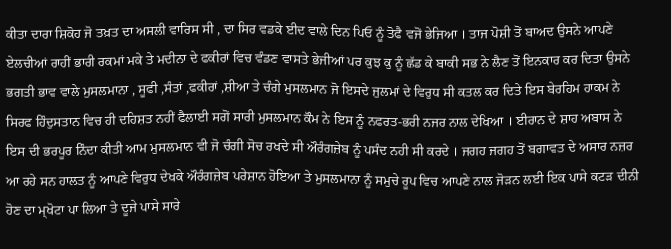ਕੀਤਾ ਦਾਰਾ ਸ਼ਿਕੋਹ ਜੋ ਤਖ਼ਤ ਦਾ ਅਸਲੀ ਵਾਰਿਸ ਸੀ , ਦਾ ਸਿਰ ਵਡਕੇ ਈਦ ਵਾਲੇ ਦਿਨ ਪਿਓ ਨੂੰ ਤੋਫੈ ਵਜੋਂ ਭੇਜਿਆ । ਤਾਜ ਪੋਸ਼ੀ ਤੋਂ ਬਾਅਦ ਉਸਨੇ ਆਪਣੇ ਏਲਚੀਆਂ ਰਾਹੀਂ ਭਾਰੀ ਰਕਮਾਂ ਮਕੇ ਤੇ ਮਦੀਨਾ ਦੇ ਫਕੀਰਾਂ ਵਿਚ ਵੰਡਣ ਵਾਸਤੇ ਭੇਜੀਆਂ ਪਰ ਕੁਝ ਕੁ ਨੂੰ ਛੱਡ ਕੇ ਬਾਕੀ ਸਭ ਨੇ ਲੈਣ ਤੋਂ ਇਨਕਾਰ ਕਰ ਦਿਤਾ ਉਸਨੇ ਭਗਤੀ ਭਾਵ ਵਾਲੇ ਮੁਸਲਮਾਨਾ , ਸੂਫੀ ,ਸੰਤਾਂ ,ਫਕੀਰਾਂ ,ਸ਼ੀਆ ਤੇ ਚੰਗੇ ਮੁਸਲਮਾਨ ਜੋ ਇਸਦੇ ਜੁਲਮਾਂ ਦੇ ਵਿਰੁਧ ਸੀ ਕਤਲ ਕਰ ਦਿਤੇ ਇਸ ਬੇਰਹਿਮ ਹਾਕਮ ਨੇ ਸਿਰਫ ਹਿੰਦੁਸਤਾਨ ਵਿਚ ਹੀ ਦਹਿਸ਼ਤ ਨਹੀਂ ਫੈਲਾਈ ਸਗੋਂ ਸਾਰੀ ਮੁਸਲਮਾਨ ਕੌਮ ਨੇ ਇਸ ਨੂੰ ਨਫਰਤ-ਭਰੀ ਨਜਰ ਨਾਲ ਦੇਖਿਆ । ਈਰਾਨ ਦੇ ਸ਼ਾਹ ਅਬਾਸ ਨੇ ਇਸ ਦੀ ਭਰਪੂਰ ਨਿੰਦਾ ਕੀਤੀ ਆਮ ਮੁਸਲਮਾਨ ਵੀ ਜੋ ਚੰਗੀ ਸੋਚ ਰਖਦੇ ਸੀ ਔਰੰਗਜ਼ੇਬ ਨੂੰ ਪਸੰਦ ਨਹੀ ਸੀ ਕਰਦੇ । ਜਗਹ ਜਗਹ ਤੋਂ ਬਗਾਵਤ ਦੇ ਅਸਾਰ ਨਜ਼ਰ ਆ ਰਹੇ ਸਨ ਹਾਲਤ ਨੂੰ ਆਪਣੇ ਵਿਰੁਧ ਦੇਖਕੇ ਔਰੰਗਜ਼ੇਬ ਪਰੇਸ਼ਾਨ ਹੋਇਆ ਤੇ ਮੁਸਲਮਾਨਾ ਨੂੰ ਸਮੁਚੇ ਰੂਪ ਵਿਚ ਆਪਣੇ ਨਾਲ ਜੋੜਨ ਲਈ ਇਕ ਪਾਸੇ ਕਟੜ ਦੀਨੀ ਹੋਣ ਦਾ ਮ੍ਖੋਟਾ ਪਾ ਲਿਆ ਤੇ ਦੂਜੇ ਪਾਸੇ ਸਾਰੇ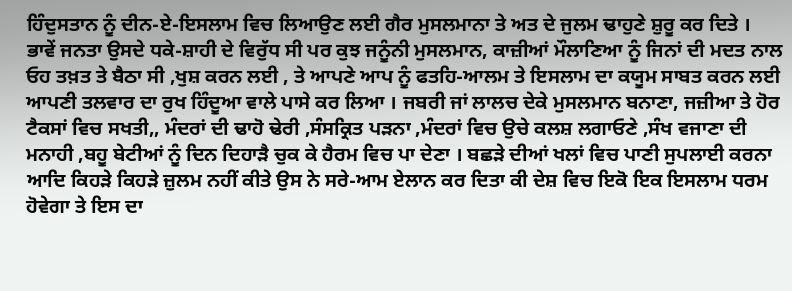ਹਿੰਦੁਸਤਾਨ ਨੂੰ ਦੀਨ-ਏ-ਇਸਲਾਮ ਵਿਚ ਲਿਆਉਣ ਲਈ ਗੈਰ ਮੁਸਲਮਾਨਾ ਤੇ ਅਤ ਦੇ ਜੁਲਮ ਢਾਹੁਣੇ ਸ਼ੁਰੂ ਕਰ ਦਿਤੇ ।
ਭਾਵੇਂ ਜਨਤਾ ਉਸਦੇ ਧਕੇ-ਸ਼ਾਹੀ ਦੇ ਵਿਰੁੱਧ ਸੀ ਪਰ ਕੁਝ ਜਨੂੰਨੀ ਮੁਸਲਮਾਨ, ਕਾਜ਼ੀਆਂ ਮੌਲਾਣਿਆ ਨੂੰ ਜਿਨਾਂ ਦੀ ਮਦਤ ਨਾਲ ਓਹ ਤਖ਼ਤ ਤੇ ਬੈਠਾ ਸੀ ,ਖੁਸ਼ ਕਰਨ ਲਈ , ਤੇ ਆਪਣੇ ਆਪ ਨੂੰ ਫਤਹਿ-ਆਲਮ ਤੇ ਇਸਲਾਮ ਦਾ ਕਯੂਮ ਸਾਬਤ ਕਰਨ ਲਈ ਆਪਣੀ ਤਲਵਾਰ ਦਾ ਰੁਖ ਹਿੰਦੂਆ ਵਾਲੇ ਪਾਸੇ ਕਰ ਲਿਆ । ਜਬਰੀ ਜਾਂ ਲਾਲਚ ਦੇਕੇ ਮੁਸਲਮਾਨ ਬਨਾਣਾ, ਜਜ਼ੀਆ ਤੇ ਹੋਰ ਟੈਕਸਾਂ ਵਿਚ ਸਖਤੀ,, ਮੰਦਰਾਂ ਦੀ ਢਾਹੋ ਢੇਰੀ ,ਸੰਸਕ੍ਰਿਤ ਪੜਨਾ ,ਮੰਦਰਾਂ ਵਿਚ ਉਚੇ ਕਲਸ਼ ਲਗਾਓਣੇ ,ਸੰਖ ਵਜਾਣਾ ਦੀ ਮਨਾਹੀ ,ਬਹੂ ਬੇਟੀਆਂ ਨੂੰ ਦਿਨ ਦਿਹਾੜੈ ਚੁਕ ਕੇ ਹੈਰਮ ਵਿਚ ਪਾ ਦੇਣਾ । ਬਛੜੇ ਦੀਆਂ ਖਲਾਂ ਵਿਚ ਪਾਣੀ ਸੁਪਲਾਈ ਕਰਨਾ ਆਦਿ ਕਿਹੜੇ ਕਿਹੜੇ ਜ਼ੁਲਮ ਨਹੀਂ ਕੀਤੇ ਉਸ ਨੇ ਸਰੇ-ਆਮ ਏਲਾਨ ਕਰ ਦਿਤਾ ਕੀ ਦੇਸ਼ ਵਿਚ ਇਕੋ ਇਕ ਇਸਲਾਮ ਧਰਮ ਹੋਵੇਗਾ ਤੇ ਇਸ ਦਾ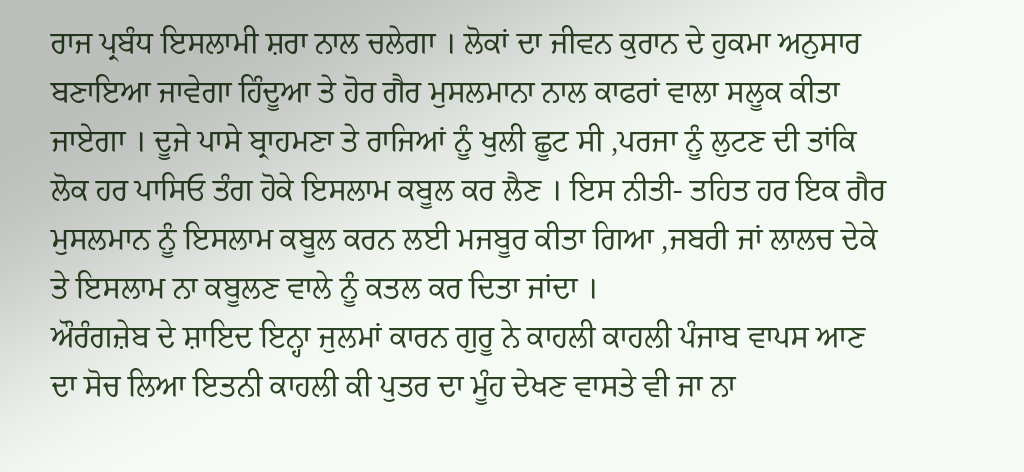ਰਾਜ ਪ੍ਰਬੰਧ ਇਸਲਾਮੀ ਸ਼ਰਾ ਨਾਲ ਚਲੇਗਾ । ਲੋਕਾਂ ਦਾ ਜੀਵਨ ਕੁਰਾਨ ਦੇ ਹੁਕਮਾ ਅਨੁਸਾਰ ਬਣਾਇਆ ਜਾਵੇਗਾ ਹਿੰਦੂਆ ਤੇ ਹੋਰ ਗੈਰ ਮੁਸਲਮਾਨਾ ਨਾਲ ਕਾਫਰਾਂ ਵਾਲਾ ਸਲੂਕ ਕੀਤਾ ਜਾਏਗਾ । ਦੂਜੇ ਪਾਸੇ ਬ੍ਰਾਹਮਣਾ ਤੇ ਰਾਜਿਆਂ ਨੂੰ ਖੁਲੀ ਛੂਟ ਸੀ ,ਪਰਜਾ ਨੂੰ ਲੁਟਣ ਦੀ ਤਾਂਕਿ ਲੋਕ ਹਰ ਪਾਸਿਓ ਤੰਗ ਹੋਕੇ ਇਸਲਾਮ ਕਬੂਲ ਕਰ ਲੈਣ । ਇਸ ਨੀਤੀ- ਤਹਿਤ ਹਰ ਇਕ ਗੈਰ ਮੁਸਲਮਾਨ ਨੂੰ ਇਸਲਾਮ ਕਬੂਲ ਕਰਨ ਲਈ ਮਜਬੂਰ ਕੀਤਾ ਗਿਆ ,ਜਬਰੀ ਜਾਂ ਲਾਲਚ ਦੇਕੇ ਤੇ ਇਸਲਾਮ ਨਾ ਕਬੂਲਣ ਵਾਲੇ ਨੂੰ ਕਤਲ ਕਰ ਦਿਤਾ ਜਾਂਦਾ ।
ਔਰੰਗਜ਼ੇਬ ਦੇ ਸ਼ਾਇਦ ਇਨ੍ਹਾ ਜੁਲਮਾਂ ਕਾਰਨ ਗੁਰੂ ਨੇ ਕਾਹਲੀ ਕਾਹਲੀ ਪੰਜਾਬ ਵਾਪਸ ਆਣ ਦਾ ਸੋਚ ਲਿਆ ਇਤਨੀ ਕਾਹਲੀ ਕੀ ਪੁਤਰ ਦਾ ਮੂੰਹ ਦੇਖਣ ਵਾਸਤੇ ਵੀ ਜਾ ਨਾ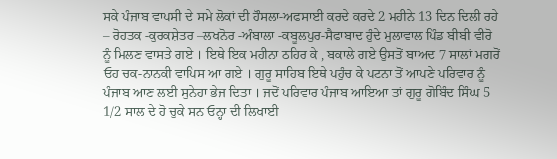ਸਕੇ ਪੰਜਾਬ ਵਾਪਸੀ ਦੇ ਸਮੇ ਲੋਕਾਂ ਦੀ ਹੌਸਲਾ-ਅਫਸਾਈ ਕਰਦੇ ਕਰਦੇ 2 ਮਹੀਨੇ 13 ਦਿਨ ਦਿਲੀ ਰਹੇ – ਰੋਹਤਕ -ਕੁਰਕਸ਼ੇਤਰ –ਲਖਨੋਰ -ਅੰਬਾਲਾ -ਕਬੂਲਪੁਰ-ਸੈਫਾਬਾਦ ਹੁੰਦੇ ਮੁਲਾਵਾਲ ਪਿੰਡ ਬੀਬੀ ਵੀਰੋ ਨੂੰ ਮਿਲਣ ਵਾਸਤੇ ਗਏ । ਇਥੇ ਇਕ ਮਹੀਨਾ ਠਹਿਰ ਕੇ , ਬਕਾਲੇ ਗਏ ਉਸਤੋਂ ਬਾਅਦ 7 ਸਾਲਾਂ ਮਗਰੋਂ ਓਹ ਚਕ-ਨਾਨਕੀ ਵਾਪਿਸ ਆ ਗਏ । ਗੁਰੂ ਸਾਹਿਬ ਇਥੇ ਪਹੁੰਚ ਕੇ ਪਟਨਾ ਤੋਂ ਆਪਣੇ ਪਰਿਵਾਰ ਨੂੰ ਪੰਜਾਬ ਆਣ ਲਈ ਸੁਨੇਹਾ ਭੇਜ ਦਿਤਾ । ਜਦੋਂ ਪਰਿਵਾਰ ਪੰਜਾਬ ਆਇਆ ਤਾਂ ਗੁਰੂ ਗੋਬਿੰਦ ਸਿੰਘ 5 1/2 ਸਾਲ ਦੇ ਹੋ ਚੁਕੇ ਸਨ ਓਨ੍ਹਾ ਦੀ ਲਿਖਾਈ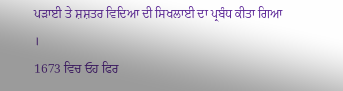ਪੜਾਈ ਤੇ ਸ਼ਸ਼ਤਰ ਵਿਦਿਆ ਦੀ ਸਿਖਲਾਈ ਦਾ ਪ੍ਰਬੰਧ ਕੀਤਾ ਗਿਆ ।
1673 ਵਿਚ ਓਹ ਫਿਰ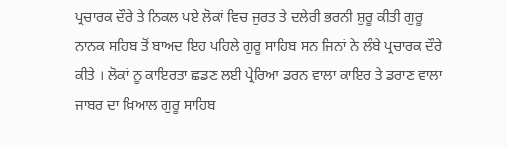ਪ੍ਰਚਾਰਕ ਦੌਰੇ ਤੇ ਨਿਕਲ ਪਏ ਲੋਕਾਂ ਵਿਚ ਜੁਰਤ ਤੇ ਦਲੇਰੀ ਭਰਨੀ ਸ਼ੁਰੂ ਕੀਤੀ ਗੁਰੂ ਨਾਨਕ ਸਹਿਬ ਤੋਂ ਬਾਅਦ ਇਹ ਪਹਿਲੇ ਗੁਰੂ ਸਾਹਿਬ ਸਨ ਜਿਨਾਂ ਨੇ ਲੰਬੇ ਪ੍ਰਚਾਰਕ ਦੌਰੇ ਕੀਤੇ । ਲੋਕਾਂ ਨੂ ਕਾਇਰਤਾ ਛਡਣ ਲਈ ਪ੍ਰੇਰਿਆ ਡਰਨ ਵਾਲਾ ਕਾਇਰ ਤੇ ਡਰਾਣ ਵਾਲਾ ਜਾਬਰ ਦਾ ਖ਼ਿਆਲ ਗੁਰੂ ਸਾਹਿਬ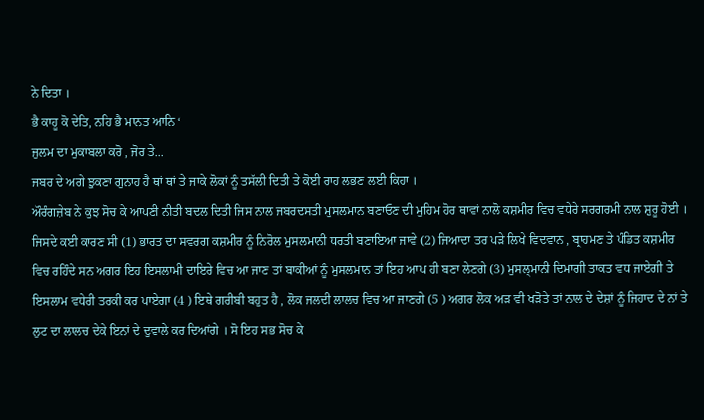ਨੇ ਦਿਤਾ ।
ਭੈ ਕਾਹੂ ਕੋ ਦੇਤਿ, ਨਹਿ ਭੈ ਮਾਨਤ ਆਨਿ ‘
ਜੁਲਮ ਦਾ ਮੁਕਾਬਲਾ ਕਰੋ , ਜੋਰ ਤੇ...
ਜਬਰ ਦੇ ਅਗੇ ਝੁਕਣਾ ਗੁਨਾਹ ਹੈ ਥਾਂ ਥਾਂ ਤੇ ਜਾਕੇ ਲੋਕਾਂ ਨੂੰ ਤਸੱਲੀ ਦਿਤੀ ਤੇ ਕੋਈ ਰਾਹ ਲਭਣ ਲਈ ਕਿਹਾ ।
ਔਰੰਗਜ਼ੇਬ ਨੇ ਕੁਝ ਸੋਚ ਕੇ ਆਪਣੀ ਨੀਤੀ ਬਦਲ ਦਿਤੀ ਜਿਸ ਨਾਲ ਜਬਰਦਸਤੀ ਮੁਸਲਮਾਨ ਬਣਾਓਣ ਦੀ ਮੁਹਿਮ ਹੋਰ ਥਾਵਾਂ ਨਾਲੋ ਕਸ਼ਮੀਰ ਵਿਚ ਵਧੇਰੇ ਸਰਗਰਮੀ ਨਾਲ ਸ਼ੁਰੂ ਹੋਈ । ਜਿਸਦੇ ਕਈ ਕਾਰਣ ਸੀ (1) ਭਾਰਤ ਦਾ ਸਵਰਗ ਕਸ਼ਮੀਰ ਨੂੰ ਨਿਰੋਲ ਮੁਸਲਮਾਨੀ ਧਰਤੀ ਬਣਾਇਆ ਜਾਵੇ (2) ਜਿਆਦਾ ਤਰ ਪੜੇ ਲਿਖੇ ਵਿਦਵਾਨ , ਬ੍ਰਾਹਮਣ ਤੇ ਪੰਡਿਤ ਕਸ਼ਮੀਰ ਵਿਚ ਰਹਿੰਦੇ ਸਨ ਅਗਰ ਇਹ ਇਸਲਾਮੀ ਦਾਇਰੇ ਵਿਚ ਆ ਜਾਣ ਤਾਂ ਬਾਕੀਆਂ ਨੂੰ ਮੁਸਲਮਾਨ ਤਾਂ ਇਹ ਆਪ ਹੀ ਬਣਾ ਲੇਣਗੇ (3) ਮੁਸਲ੍ਮਾਨੀ ਦਿਮਾਗੀ ਤਾਕਤ ਵਧ ਜਾਏਗੀ ਤੇ ਇਸਲਾਮ ਵਧੇਰੀ ਤਰਕੀ ਕਰ ਪਾਏਗਾ (4 ) ਇਥੇ ਗਰੀਬੀ ਬਹੁਤ ਹੈ , ਲੋਕ ਜਲਦੀ ਲਾਲਚ ਵਿਚ ਆ ਜਾਣਗੇ (5 ) ਅਗਰ ਲੋਕ ਅੜ ਵੀ ਖੜੋਤੇ ਤਾਂ ਨਾਲ ਦੇ ਦੇਸ਼ਾਂ ਨੂੰ ਜਿਹਾਦ ਦੇ ਨਾਂ ਤੇ ਲੁਟ ਦਾ ਲਾਲਚ ਦੇਕੇ ਇਨਾਂ ਦੇ ਦੁਵਾਲੇ ਕਰ ਦਿਆਂਗੇ । ਸੋ ਇਹ ਸਭ ਸੋਚ ਕੇ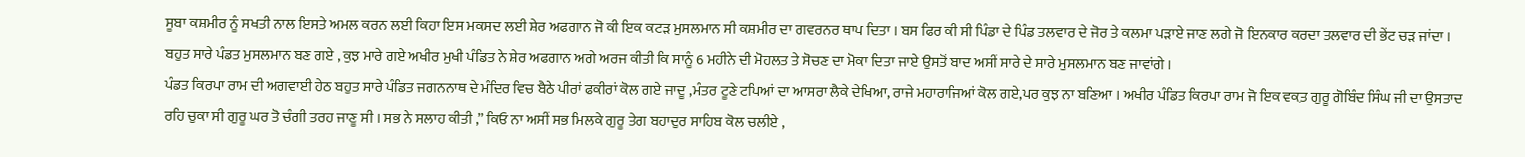ਸੂਬਾ ਕਸ਼ਮੀਰ ਨੂੰ ਸਖਤੀ ਨਾਲ ਇਸਤੇ ਅਮਲ ਕਰਨ ਲਈ ਕਿਹਾ ਇਸ ਮਕਸਦ ਲਈ ਸ਼ੇਰ ਅਫਗਾਨ ਜੋ ਕੀ ਇਕ ਕਟੜ ਮੁਸਲਮਾਨ ਸੀ ਕਸ਼ਮੀਰ ਦਾ ਗਵਰਨਰ ਥਾਪ ਦਿਤਾ । ਬਸ ਫਿਰ ਕੀ ਸੀ ਪਿੰਡਾ ਦੇ ਪਿੰਡ ਤਲਵਾਰ ਦੇ ਜੋਰ ਤੇ ਕਲਮਾ ਪੜਾਏ ਜਾਣ ਲਗੇ ਜੋ ਇਨਕਾਰ ਕਰਦਾ ਤਲਵਾਰ ਦੀ ਭੇਂਟ ਚੜ ਜਾਂਦਾ । ਬਹੁਤ ਸਾਰੇ ਪੰਡਤ ਮੁਸਲਮਾਨ ਬਣ ਗਏ , ਕੁਝ ਮਾਰੇ ਗਏ ਅਖੀਰ ਮੁਖੀ ਪੰਡਿਤ ਨੇ ਸ਼ੇਰ ਅਫਗਾਨ ਅਗੇ ਅਰਜ ਕੀਤੀ ਕਿ ਸਾਨੂੰ 6 ਮਹੀਨੇ ਦੀ ਮੋਹਲਤ ਤੇ ਸੋਚਣ ਦਾ ਮੋਕਾ ਦਿਤਾ ਜਾਏ ਉਸਤੋਂ ਬਾਦ ਅਸੀਂ ਸਾਰੇ ਦੇ ਸਾਰੇ ਮੁਸਲਮਾਨ ਬਣ ਜਾਵਾਂਗੇ ।
ਪੰਡਤ ਕਿਰਪਾ ਰਾਮ ਦੀ ਅਗਵਾਈ ਹੇਠ ਬਹੁਤ ਸਾਰੇ ਪੰਡਿਤ ਜਗਨਨਾਥ ਦੇ ਮੰਦਿਰ ਵਿਚ ਬੈਠੇ ਪੀਰਾਂ ਫਕੀਰਾਂ ਕੋਲ ਗਏ ਜਾਦੂ ,ਮੰਤਰ ਟੂਣੇ ਟਪਿਆਂ ਦਾ ਆਸਰਾ ਲੈਕੇ ਦੇਖਿਆ, ਰਾਜੇ ਮਹਾਰਾਜਿਆਂ ਕੋਲ ਗਏ,ਪਰ ਕੁਝ ਨਾ ਬਣਿਆ । ਅਖੀਰ ਪੰਡਿਤ ਕਿਰਪਾ ਰਾਮ ਜੋ ਇਕ ਵਕ਼ਤ ਗੁਰੂ ਗੋਬਿੰਦ ਸਿੰਘ ਜੀ ਦਾ ਉਸਤਾਦ ਰਹਿ ਚੁਕਾ ਸੀ ਗੁਰੂ ਘਰ ਤੋ ਚੰਗੀ ਤਰਹ ਜਾਣੂ ਸੀ । ਸਭ ਨੇ ਸਲਾਹ ਕੀਤੀ ,” ਕਿਓ ਨਾ ਅਸੀਂ ਸਭ ਮਿਲਕੇ ਗੁਰੂ ਤੇਗ ਬਹਾਦੁਰ ਸਾਹਿਬ ਕੋਲ ਚਲੀਏ ,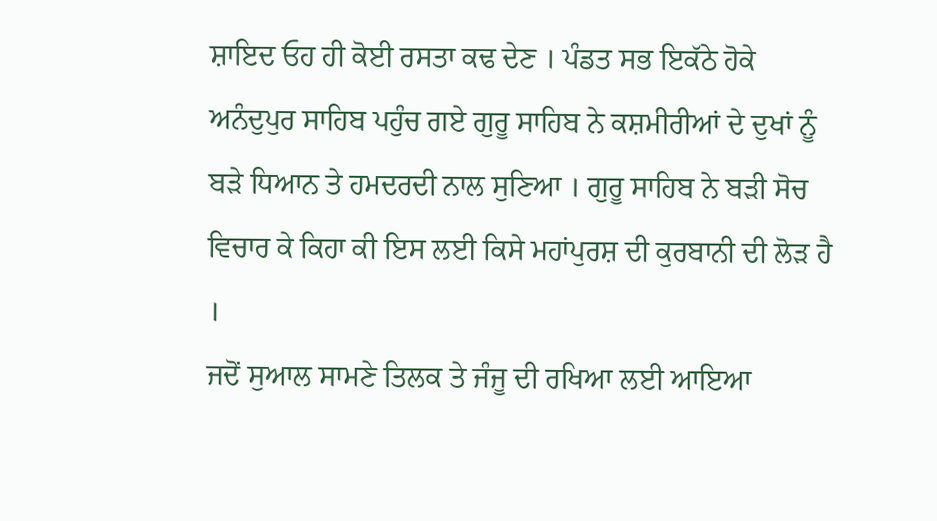ਸ਼ਾਇਦ ਓਹ ਹੀ ਕੋਈ ਰਸਤਾ ਕਢ ਦੇਣ । ਪੰਡਤ ਸਭ ਇਕੱਠੇ ਹੋਕੇ ਅਨੰਦੁਪੁਰ ਸਾਹਿਬ ਪਹੁੰਚ ਗਏ ਗੁਰੂ ਸਾਹਿਬ ਨੇ ਕਸ਼ਮੀਰੀਆਂ ਦੇ ਦੁਖਾਂ ਨੂੰ ਬੜੇ ਧਿਆਨ ਤੇ ਹਮਦਰਦੀ ਨਾਲ ਸੁਣਿਆ । ਗੁਰੂ ਸਾਹਿਬ ਨੇ ਬੜੀ ਸੋਚ ਵਿਚਾਰ ਕੇ ਕਿਹਾ ਕੀ ਇਸ ਲਈ ਕਿਸੇ ਮਹਾਂਪੁਰਸ਼ ਦੀ ਕੁਰਬਾਨੀ ਦੀ ਲੋੜ ਹੈ ।
ਜਦੋਂ ਸੁਆਲ ਸਾਮਣੇ ਤਿਲਕ ਤੇ ਜੰਜੂ ਦੀ ਰਖਿਆ ਲਈ ਆਇਆ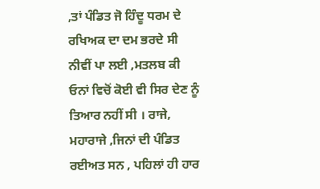,ਤਾਂ ਪੰਡਿਤ ਜੋ ਹਿੰਦੂ ਧਰਮ ਦੇ ਰਖਿਅਕ ਦਾ ਦਮ ਭਰਦੇ ਸੀ ਨੀਵੀਂ ਪਾ ਲਈ ,ਮਤਲਬ ਕੀ ਓਨਾਂ ਵਿਚੋਂ ਕੋਈ ਵੀ ਸਿਰ ਦੇਣ ਨੂੰ ਤਿਆਰ ਨਹੀਂ ਸੀ । ਰਾਜੇ, ਮਹਾਰਾਜੇ ,ਜਿਨਾਂ ਦੀ ਪੰਡਿਤ ਰਈਅਤ ਸਨ , ਪਹਿਲਾਂ ਹੀ ਹਾਰ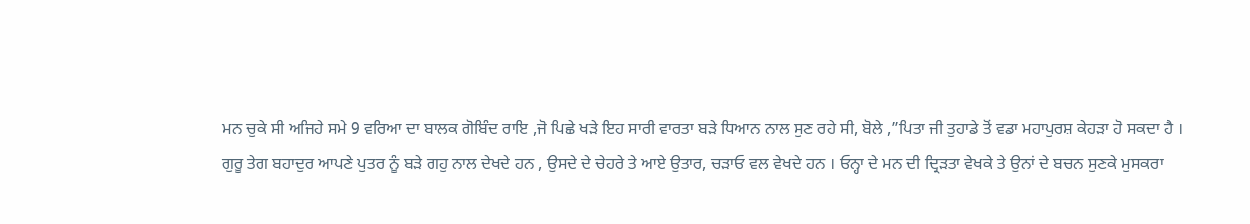ਮਨ ਚੁਕੇ ਸੀ ਅਜਿਹੇ ਸਮੇ 9 ਵਰਿਆ ਦਾ ਬਾਲਕ ਗੋਬਿੰਦ ਰਾਇ ,ਜੋ ਪਿਛੇ ਖੜੇ ਇਹ ਸਾਰੀ ਵਾਰਤਾ ਬੜੇ ਧਿਆਨ ਨਾਲ ਸੁਣ ਰਹੇ ਸੀ, ਬੋਲੇ ,”ਪਿਤਾ ਜੀ ਤੁਹਾਡੇ ਤੋਂ ਵਡਾ ਮਹਾਪੁਰਸ਼ ਕੇਹੜਾ ਹੋ ਸਕਦਾ ਹੈ ।
ਗੁਰੂ ਤੇਗ ਬਹਾਦੁਰ ਆਪਣੇ ਪੁਤਰ ਨੂੰ ਬੜੇ ਗਹੁ ਨਾਲ ਦੇਖਦੇ ਹਨ , ਉਸਦੇ ਦੇ ਚੇਹਰੇ ਤੇ ਆਏ ਉਤਾਰ, ਚੜਾਓ ਵਲ ਵੇਖਦੇ ਹਨ । ਓਨ੍ਹਾ ਦੇ ਮਨ ਦੀ ਦ੍ਰਿੜਤਾ ਵੇਖਕੇ ਤੇ ਉਨਾਂ ਦੇ ਬਚਨ ਸੁਣਕੇ ਮੁਸਕਰਾ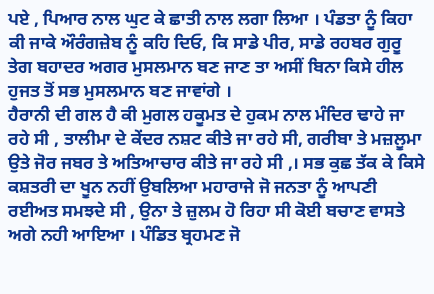ਪਏ , ਪਿਆਰ ਨਾਲ ਘੁਟ ਕੇ ਛਾਤੀ ਨਾਲ ਲਗਾ ਲਿਆ । ਪੰਡਤਾ ਨੂੰ ਕਿਹਾ ਕੀ ਜਾਕੇ ਔਰੰਗਜ਼ੇਬ ਨੂੰ ਕਹਿ ਦਿਓ, ਕਿ ਸਾਡੇ ਪੀਰ, ਸਾਡੇ ਰਹਬਰ ਗੁਰੂ ਤੇਗ ਬਹਾਦਰ ਅਗਰ ਮੁਸਲਮਾਨ ਬਣ ਜਾਣ ਤਾ ਅਸੀਂ ਬਿਨਾ ਕਿਸੇ ਹੀਲ ਹੁਜਤ ਤੋਂ ਸਭ ਮੁਸਲਮਾਨ ਬਣ ਜਾਵਾਂਗੇ ।
ਹੈਰਾਨੀ ਦੀ ਗਲ ਹੈ ਕੀ ਮੁਗਲ ਹਕੂਮਤ ਦੇ ਹੁਕਮ ਨਾਲ ਮੰਦਿਰ ਢਾਹੇ ਜਾ ਰਹੇ ਸੀ , ਤਾਲੀਮਾ ਦੇ ਕੇਂਦਰ ਨਸ਼ਟ ਕੀਤੇ ਜਾ ਰਹੇ ਸੀ, ਗਰੀਬਾ ਤੇ ਮਜ਼ਲੂਮਾ ਉਤੇ ਜੋਰ ਜਬਰ ਤੇ ਅਤਿਆਚਾਰ ਕੀਤੇ ਜਾ ਰਹੇ ਸੀ ,। ਸਭ ਕੁਛ ਤੱਕ ਕੇ ਕਿਸੇ ਕਸ਼ਤਰੀ ਦਾ ਖੂਨ ਨਹੀਂ ਉਬਲਿਆ ਮਹਾਰਾਜੇ ਜੋ ਜਨਤਾ ਨੂੰ ਆਪਣੀ ਰਈਅਤ ਸਮਝਦੇ ਸੀ , ਉਨਾ ਤੇ ਜ਼ੁਲਮ ਹੋ ਰਿਹਾ ਸੀ ਕੋਈ ਬਚਾਣ ਵਾਸਤੇ ਅਗੇ ਨਹੀ ਆਇਆ । ਪੰਡਿਤ ਬ੍ਰਹਮਣ ਜੋ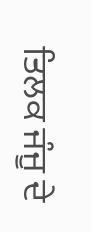ਤਿਲਕ ਜੰਜੂ ਦੇ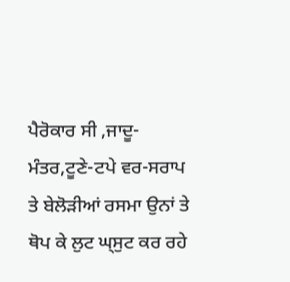ਪੈਰੋਕਾਰ ਸੀ ,ਜਾਦੂ-ਮੰਤਰ,ਟੂਣੇ-ਟਪੇ ਵਰ-ਸਰਾਪ ਤੇ ਬੇਲੋੜੀਆਂ ਰਸਮਾ ਉਨਾਂ ਤੇ ਥੋਪ ਕੇ ਲੁਟ ਘ੍ਸੁਟ ਕਰ ਰਹੇ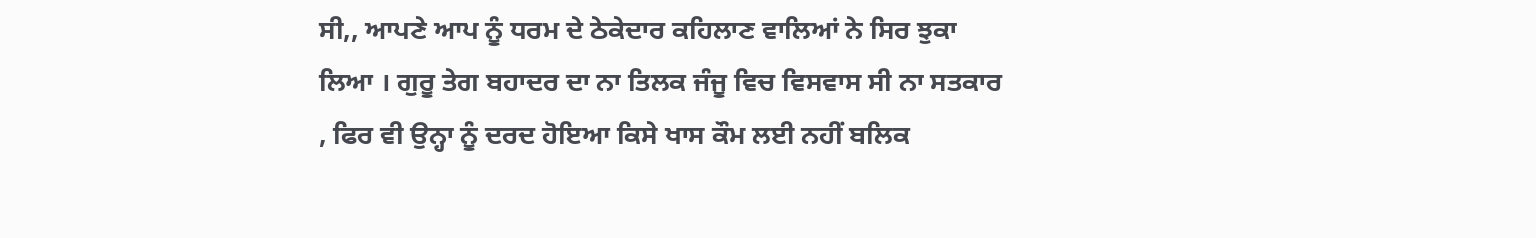ਸੀ,, ਆਪਣੇ ਆਪ ਨੂੰ ਧਰਮ ਦੇ ਠੇਕੇਦਾਰ ਕਹਿਲਾਣ ਵਾਲਿਆਂ ਨੇ ਸਿਰ ਝੁਕਾ ਲਿਆ । ਗੁਰੂ ਤੇਗ ਬਹਾਦਰ ਦਾ ਨਾ ਤਿਲਕ ਜੰਜੂ ਵਿਚ ਵਿਸਵਾਸ ਸੀ ਨਾ ਸਤਕਾਰ , ਫਿਰ ਵੀ ਉਨ੍ਹਾ ਨੂੰ ਦਰਦ ਹੋਇਆ ਕਿਸੇ ਖਾਸ ਕੌਮ ਲਈ ਨਹੀਂ ਬਲਿਕ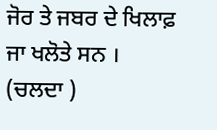ਜੋਰ ਤੇ ਜਬਰ ਦੇ ਖਿਲਾਫ਼ ਜਾ ਖਲੋਤੇ ਸਨ ।
(ਚਲਦਾ )